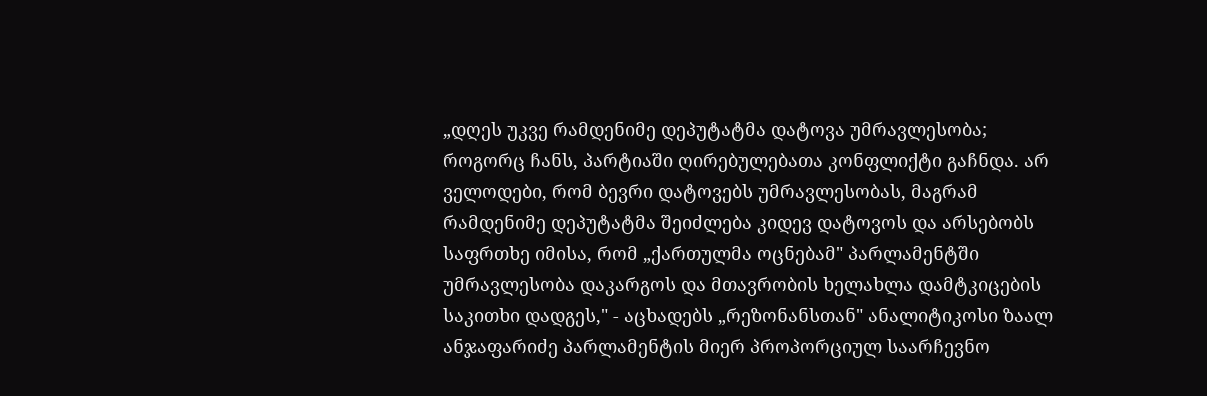„დღეს უკვე რამდენიმე დეპუტატმა დატოვა უმრავლესობა; როგორც ჩანს, პარტიაში ღირებულებათა კონფლიქტი გაჩნდა. არ ველოდები, რომ ბევრი დატოვებს უმრავლესობას, მაგრამ რამდენიმე დეპუტატმა შეიძლება კიდევ დატოვოს და არსებობს საფრთხე იმისა, რომ „ქართულმა ოცნებამ" პარლამენტში უმრავლესობა დაკარგოს და მთავრობის ხელახლა დამტკიცების საკითხი დადგეს," - აცხადებს „რეზონანსთან" ანალიტიკოსი ზაალ ანჯაფარიძე პარლამენტის მიერ პროპორციულ საარჩევნო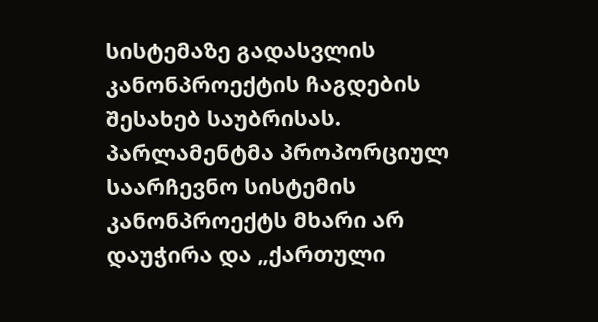სისტემაზე გადასვლის კანონპროექტის ჩაგდების შესახებ საუბრისას.
პარლამენტმა პროპორციულ საარჩევნო სისტემის კანონპროექტს მხარი არ დაუჭირა და „ქართული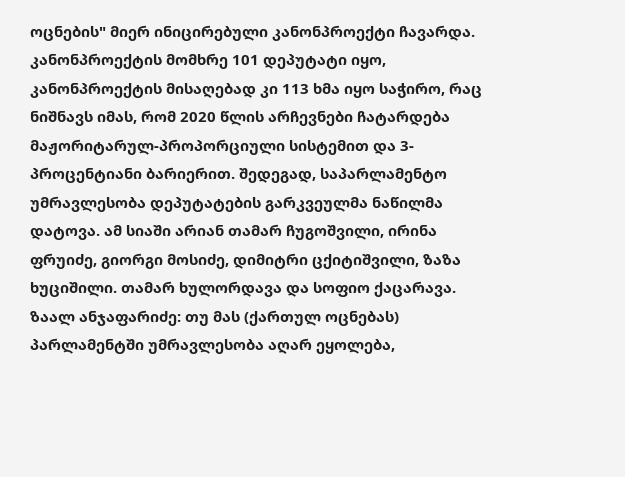ოცნების" მიერ ინიცირებული კანონპროექტი ჩავარდა. კანონპროექტის მომხრე 101 დეპუტატი იყო, კანონპროექტის მისაღებად კი 113 ხმა იყო საჭირო, რაც ნიშნავს იმას, რომ 2020 წლის არჩევნები ჩატარდება მაჟორიტარულ-პროპორციული სისტემით და 3-პროცენტიანი ბარიერით. შედეგად, საპარლამენტო უმრავლესობა დეპუტატების გარკვეულმა ნაწილმა დატოვა. ამ სიაში არიან თამარ ჩუგოშვილი, ირინა ფრუიძე, გიორგი მოსიძე, დიმიტრი ცქიტიშვილი, ზაზა ხუციშილი. თამარ ხულორდავა და სოფიო ქაცარავა.
ზაალ ანჯაფარიძე: თუ მას (ქართულ ოცნებას) პარლამენტში უმრავლესობა აღარ ეყოლება,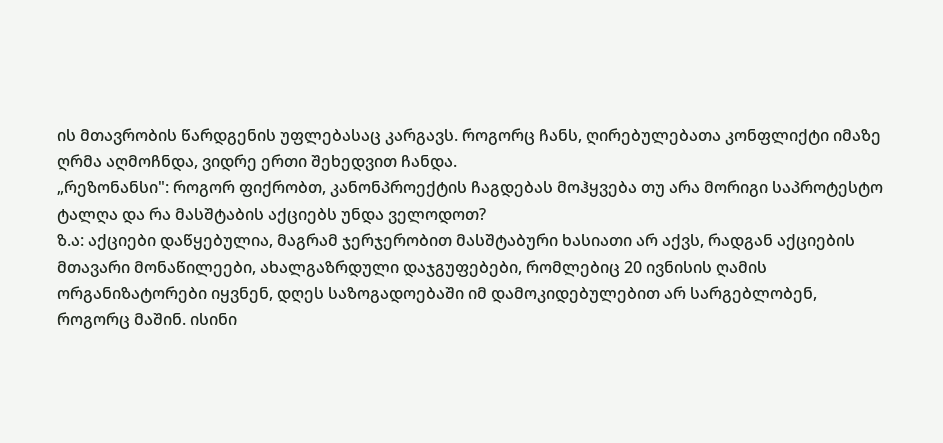ის მთავრობის წარდგენის უფლებასაც კარგავს. როგორც ჩანს, ღირებულებათა კონფლიქტი იმაზე ღრმა აღმოჩნდა, ვიდრე ერთი შეხედვით ჩანდა.
„რეზონანსი": როგორ ფიქრობთ, კანონპროექტის ჩაგდებას მოჰყვება თუ არა მორიგი საპროტესტო ტალღა და რა მასშტაბის აქციებს უნდა ველოდოთ?
ზ.ა: აქციები დაწყებულია, მაგრამ ჯერჯერობით მასშტაბური ხასიათი არ აქვს, რადგან აქციების მთავარი მონაწილეები, ახალგაზრდული დაჯგუფებები, რომლებიც 20 ივნისის ღამის ორგანიზატორები იყვნენ, დღეს საზოგადოებაში იმ დამოკიდებულებით არ სარგებლობენ, როგორც მაშინ. ისინი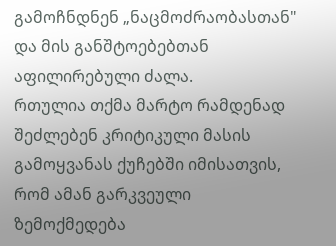გამოჩნდნენ „ნაცმოძრაობასთან" და მის განშტოებებთან აფილირებული ძალა.
რთულია თქმა მარტო რამდენად შეძლებენ კრიტიკული მასის გამოყვანას ქუჩებში იმისათვის, რომ ამან გარკვეული ზემოქმედება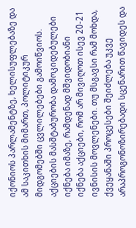იქონიოს პარლამენტზე, ხელისუფლებაზე და ამ საკითხის მიმართ, პოლიტიკურ მიდგომებში ცვლილებები გამოიწვიოს.
აქციების მასშტაბურობა დამოკიდებულები იქნება იმაზე, რამდენად მშვიდობიანი იქნება აქციები, რომ არ მივიღოთ ისევ 20-21 ივნისის მოვლენები. თუ მსგავსი რამ მოხდა, ქვეყანაში პროცესები შეიძლება უკვე არაპროგონოზირებადი სცენარით წავიდეს და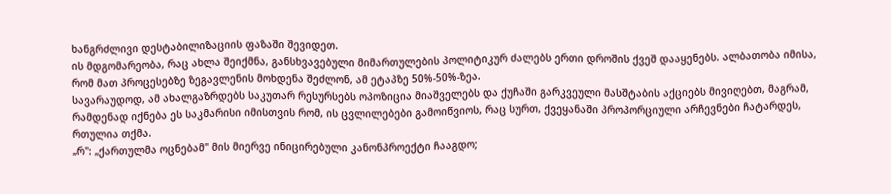ხანგრძლივი დესტაბილიზაციის ფაზაში შევიდეთ.
ის მდგომარეობა, რაც ახლა შეიქმნა, განსხვავებული მიმართულების პოლიტიკურ ძალებს ერთი დროშის ქვეშ დააყენებს. ალბათობა იმისა, რომ მათ პროცესებზე ზეგავლენის მოხდენა შეძლონ, ამ ეტაპზე 50%-50%-ზეა.
სავარაუდოდ, ამ ახალგაზრდებს საკუთარ რესურსებს ოპოზიცია მიაშველებს და ქუჩაში გარკვეული მასშტაბის აქციებს მივიღებთ, მაგრამ, რამდენად იქნება ეს საკმარისი იმისთვის რომ, ის ცვლილებები გამოიწვიოს, რაც სურთ, ქვეყანაში პროპორციული არჩევნები ჩატარდეს, რთულია თქმა.
„რ": „ქართულმა ოცნებამ" მის მიერვე ინიცირებული კანონპროექტი ჩააგდო;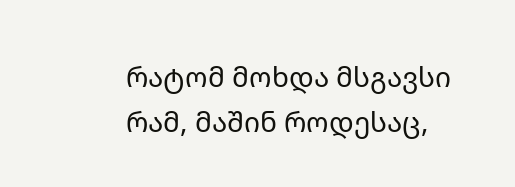რატომ მოხდა მსგავსი რამ, მაშინ როდესაც,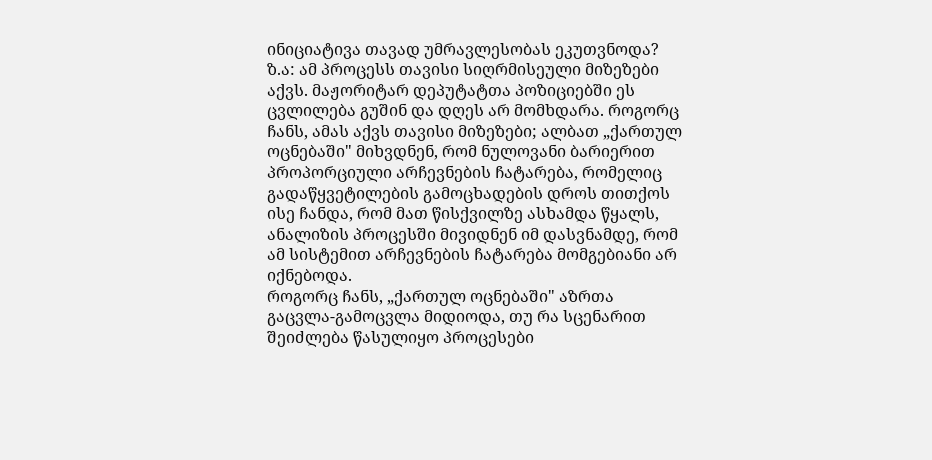ინიციატივა თავად უმრავლესობას ეკუთვნოდა?
ზ.ა: ამ პროცესს თავისი სიღრმისეული მიზეზები აქვს. მაჟორიტარ დეპუტატთა პოზიციებში ეს ცვლილება გუშინ და დღეს არ მომხდარა. როგორც ჩანს, ამას აქვს თავისი მიზეზები; ალბათ „ქართულ ოცნებაში" მიხვდნენ, რომ ნულოვანი ბარიერით პროპორციული არჩევნების ჩატარება, რომელიც გადაწყვეტილების გამოცხადების დროს თითქოს ისე ჩანდა, რომ მათ წისქვილზე ასხამდა წყალს, ანალიზის პროცესში მივიდნენ იმ დასვნამდე, რომ ამ სისტემით არჩევნების ჩატარება მომგებიანი არ იქნებოდა.
როგორც ჩანს, „ქართულ ოცნებაში" აზრთა გაცვლა-გამოცვლა მიდიოდა, თუ რა სცენარით შეიძლება წასულიყო პროცესები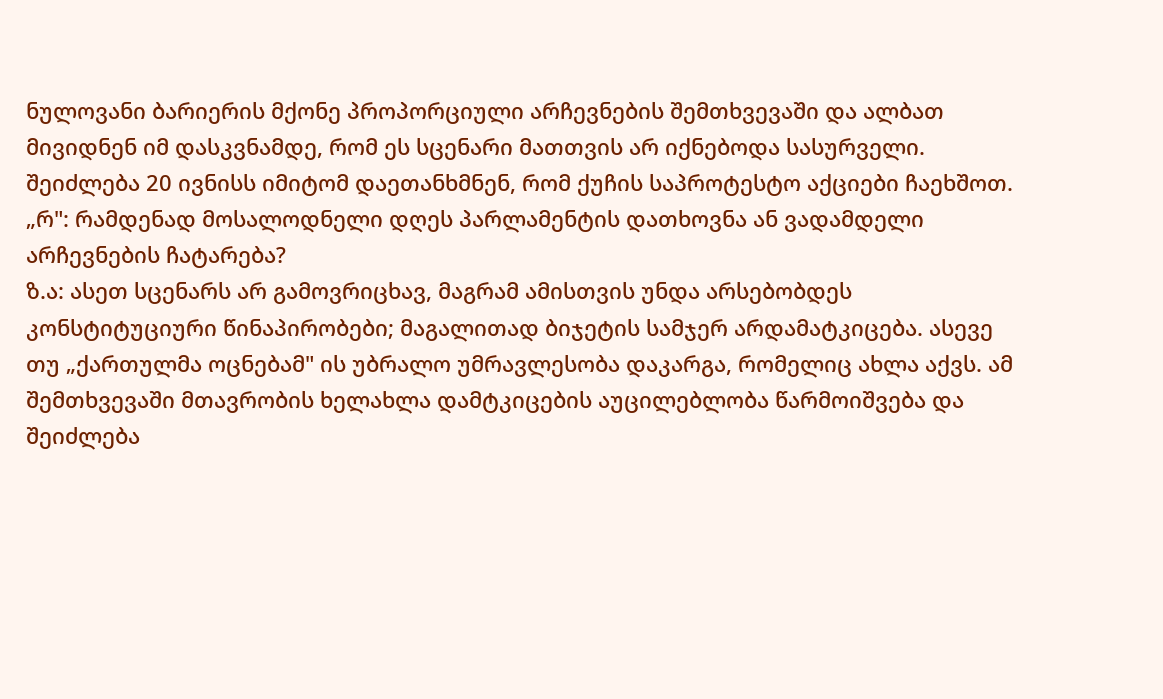ნულოვანი ბარიერის მქონე პროპორციული არჩევნების შემთხვევაში და ალბათ მივიდნენ იმ დასკვნამდე, რომ ეს სცენარი მათთვის არ იქნებოდა სასურველი. შეიძლება 20 ივნისს იმიტომ დაეთანხმნენ, რომ ქუჩის საპროტესტო აქციები ჩაეხშოთ.
„რ": რამდენად მოსალოდნელი დღეს პარლამენტის დათხოვნა ან ვადამდელი არჩევნების ჩატარება?
ზ.ა: ასეთ სცენარს არ გამოვრიცხავ, მაგრამ ამისთვის უნდა არსებობდეს კონსტიტუციური წინაპირობები; მაგალითად ბიჯეტის სამჯერ არდამატკიცება. ასევე თუ „ქართულმა ოცნებამ" ის უბრალო უმრავლესობა დაკარგა, რომელიც ახლა აქვს. ამ შემთხვევაში მთავრობის ხელახლა დამტკიცების აუცილებლობა წარმოიშვება და შეიძლება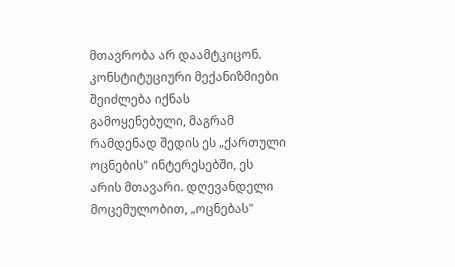მთავრობა არ დაამტკიცონ.
კონსტიტუციური მექანიზმიები შეიძლება იქნას გამოყენებული, მაგრამ რამდენად შედის ეს „ქართული ოცნების" ინტერესებში, ეს არის მთავარი. დღევანდელი მოცემულობით, „ოცნებას"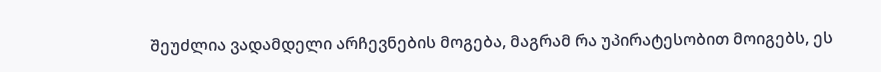შეუძლია ვადამდელი არჩევნების მოგება, მაგრამ რა უპირატესობით მოიგებს, ეს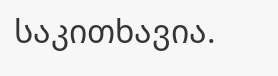საკითხავია.